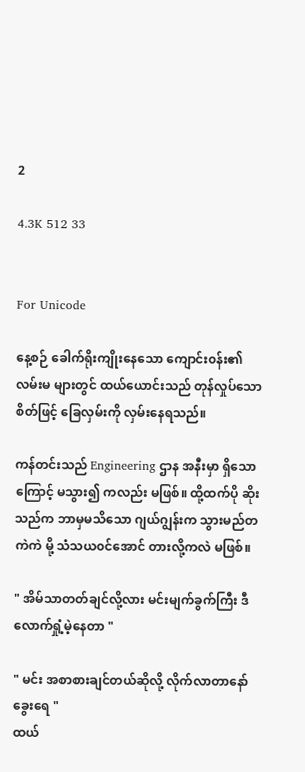2

4.3K 512 33


For Unicode

နေ့စဉ် ခေါက်ရိုးကျိုးနေသော ကျောင်း၀န်း၏ လမ်းမ များတွင် ထယ်ယောင်းသည် တုန်လှုပ်သော စိတ်ဖြင့် ခြေလှမ်းကို လှမ်းနေရသည်။

ကန်တင်းသည် Engineering ဌာန အနီးမှာ ရှိသောကြောင့် မသွား၍ ကလည်း မဖြစ်။ ထို့ထက်ပို ဆိုးသည်က ဘာမှမသိသော ဂျယ်ဂျွန်းက သွားမည်တကဲကဲ မို့ သံသယ၀င်အောင် တားလို့ကလဲ မဖြစ်။

" အိမ်သာတတ်ချင်လို့လား မင်းမျက်ခွက်ကြီး ဒီလောက်ရှုံ့မဲ့နေတာ "

" မင်း အစာစားချင်တယ်ဆိုလို့ လိုက်လာတာနော် ခွေးရေ "
ထယ်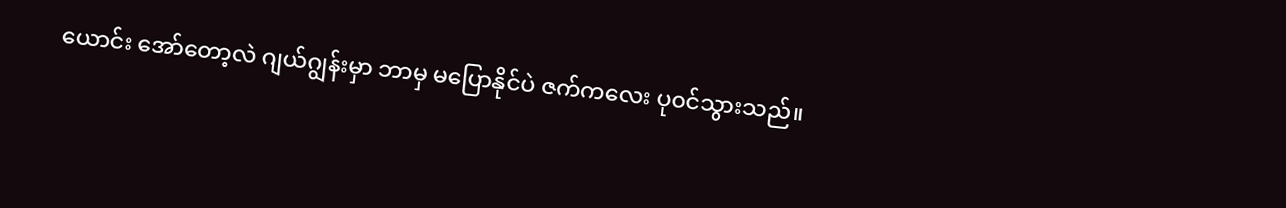ယောင်း အော်တော့လဲ ဂျယ်ဂျွန်းမှာ ဘာမှ မပြောနိုင်ပဲ ဇက်ကလေး ပု၀င်သွားသည်။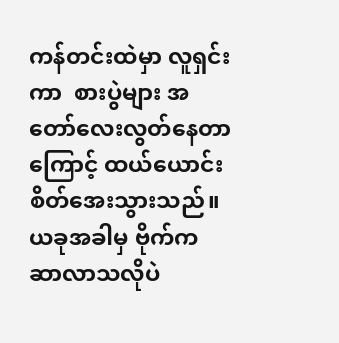ကန်တင်းထဲမှာ လူရှင်းကာ  စားပွဲများ အတော်လေးလွတ်နေတာကြောင့် ထယ်ယောင်း စိတ်အေးသွားသည်။ ယခုအခါမှ ဗိုက်က ဆာလာသလိုပဲ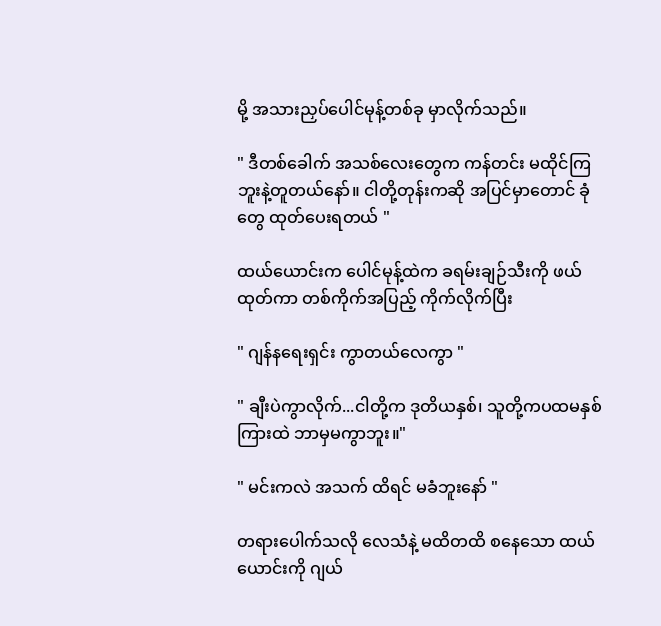မို့ အသားညှပ်ပေါင်မုန့်တစ်ခု မှာလိုက်သည်။

" ဒီတစ်ခေါက် အသစ်လေးတွေက ကန်တင်း မထိုင်ကြဘူးနဲ့တူတယ်နော်။ ငါတို့တုန်းကဆို အပြင်မှာတောင် ခုံတွေ ထုတ်ပေးရတယ် "

ထယ်ယောင်းက ပေါင်မုန့်ထဲက ခရမ်းချဉ်သီးကို ဖယ်ထုတ်ကာ တစ်ကိုက်အပြည့် ကိုက်လိုက်ပြီး

" ဂျန်နရေးရှင်း ကွာတယ်လေကွာ "

" ချီးပဲကွာလိုက်...ငါတို့က ဒုတိယနှစ်၊ သူတို့ကပထမနှစ် ကြားထဲ ဘာမှမကွာဘူး။"

" မင်းကလဲ အသက် ထိရင် မခံဘူးနော် "

တရားပေါက်သလို လေသံနဲ့ မထိတထိ စနေသော ထယ်ယောင်းကို ဂျယ်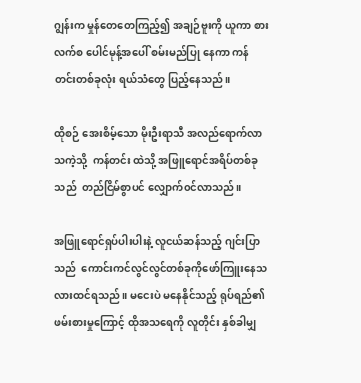ဂျွန်းက ‌မှုန်တေတေကြည့်၍ အချဉ်ဗူးကို ယူကာ စားလက်စ ပေါင်မုန့်အပေါ် စမ်းမည်ပြု နေကာ ကန်တင်းတစ်ခုလုံး ရယ်သံတွေ ပြည့်နေသည်။

ထိုစဉ် အေးစိမ့်သော မိုးဦးရာသီ အလည်ရောက်လာသကဲ့သို့  ကန်တင်း ထဲသို့ အဖြူရောင်အရိပ်တစ်ခုသည်  တည်ငြိမ်စွာပင် လျှောက်၀င်လာသည်။

အဖြူရောင်ရှပ်ပါးပါးနဲ့ လူငယ်ဆန်သည့် ဂျင်းပြာသည်  ကောင်းကင်လွင်လွင်တစ်ခုကို‌ဖော်ကြူးနေသလားထင်ရသည်။ မငေးပဲ မနေနိုင်သည့် ရုပ်ရည်၏ဖမ်းစားမှုကြောင့် ထိုအသရေကို လူတိုင်း နှစ်ခါမျှ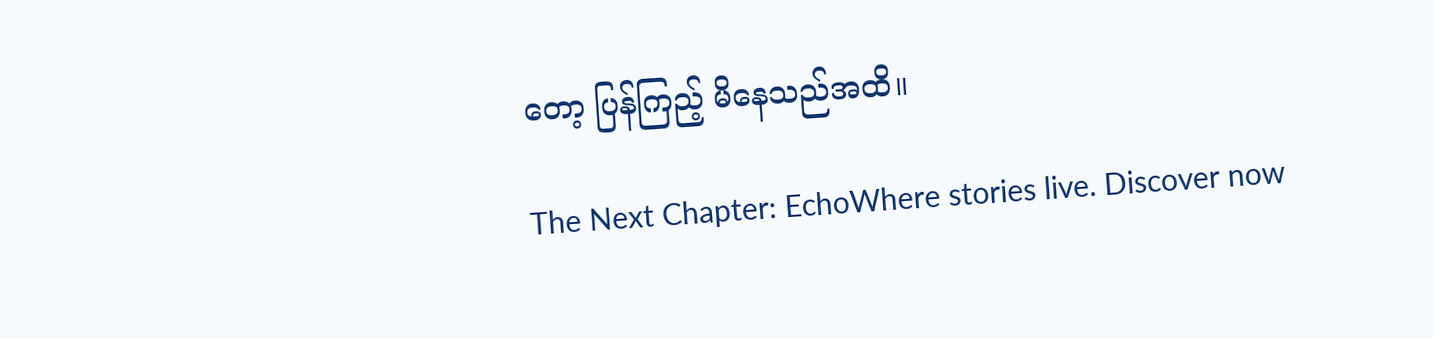တော့ ပြန်ကြည့် မိနေသည်အထိ။

The Next Chapter: EchoWhere stories live. Discover now